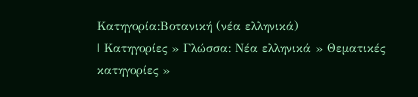Κατηγορία:Βοτανική (νέα ελληνικά)
| Κατηγορίες » Γλώσσα: Νέα ελληνικά » Θεματικές κατηγορίες »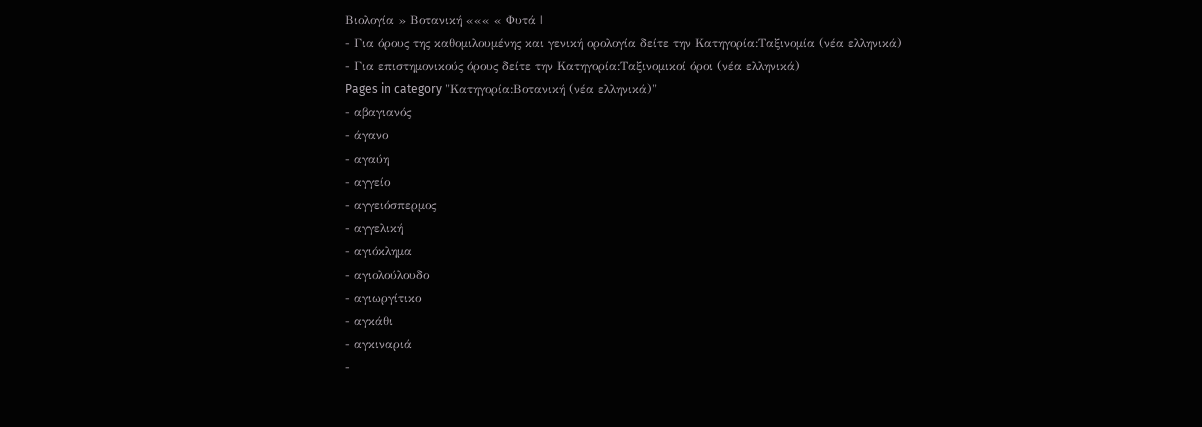Βιολογία » Βοτανική ««« « Φυτά |
- Για όρους της καθομιλουμένης και γενική ορολογία δείτε την Κατηγορία:Ταξινομία (νέα ελληνικά)
- Για επιστημονικούς όρους δείτε την Κατηγορία:Ταξινομικοί όροι (νέα ελληνικά)
Pages in category "Κατηγορία:Βοτανική (νέα ελληνικά)"
- αβαγιανός
- άγανο
- αγαύη
- αγγείο
- αγγειόσπερμος
- αγγελική
- αγιόκλημα
- αγιολούλουδο
- αγιωργίτικο
- αγκάθι
- αγκιναριά
-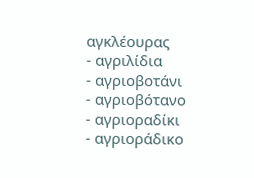αγκλέουρας
- αγριλίδια
- αγριοβοτάνι
- αγριοβότανο
- αγριοραδίκι
- αγριοράδικο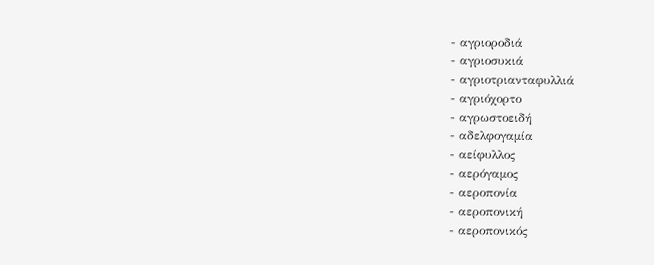- αγριοροδιά
- αγριοσυκιά
- αγριοτριανταφυλλιά
- αγριόχορτο
- αγρωστοειδή
- αδελφογαμία
- αείφυλλος
- αερόγαμος
- αεροπονία
- αεροπονική
- αεροπονικός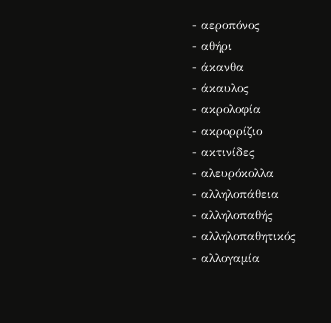- αεροπόνος
- αθήρι
- άκανθα
- άκαυλος
- ακρολοφία
- ακρορρίζιο
- ακτινίδες
- αλευρόκολλα
- αλληλοπάθεια
- αλληλοπαθής
- αλληλοπαθητικός
- αλλογαμία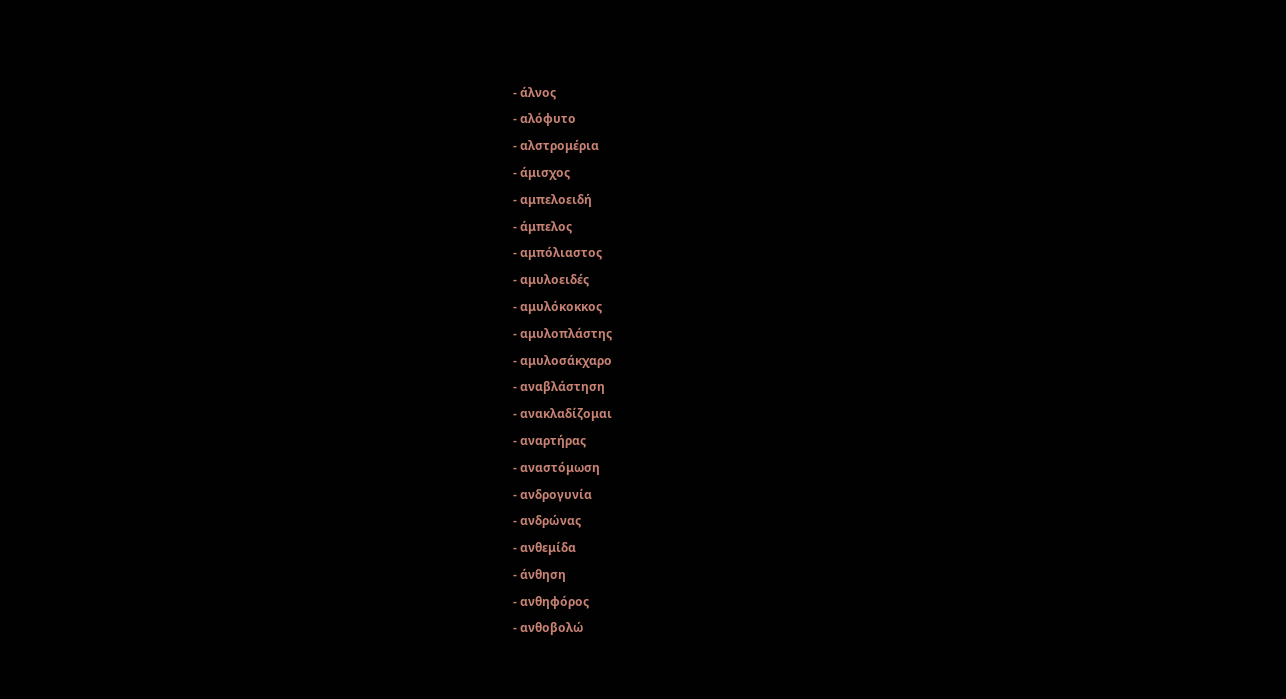- άλνος
- αλόφυτο
- αλστρομέρια
- άμισχος
- αμπελοειδή
- άμπελος
- αμπόλιαστος
- αμυλοειδές
- αμυλόκοκκος
- αμυλοπλάστης
- αμυλοσάκχαρο
- αναβλάστηση
- ανακλαδίζομαι
- αναρτήρας
- αναστόμωση
- ανδρογυνία
- ανδρώνας
- ανθεμίδα
- άνθηση
- ανθηφόρος
- ανθοβολώ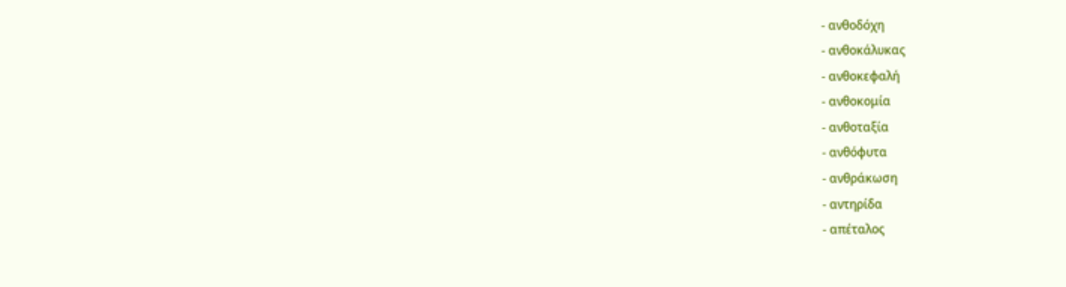- ανθοδόχη
- ανθοκάλυκας
- ανθοκεφαλή
- ανθοκομία
- ανθοταξία
- ανθόφυτα
- ανθράκωση
- αντηρίδα
- απέταλος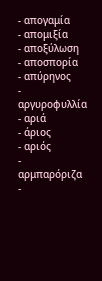- απογαμία
- απομιξία
- αποξύλωση
- αποσπορία
- απύρηνος
- αργυροφυλλία
- αριά
- άριος
- αριός
- αρμπαρόριζα
-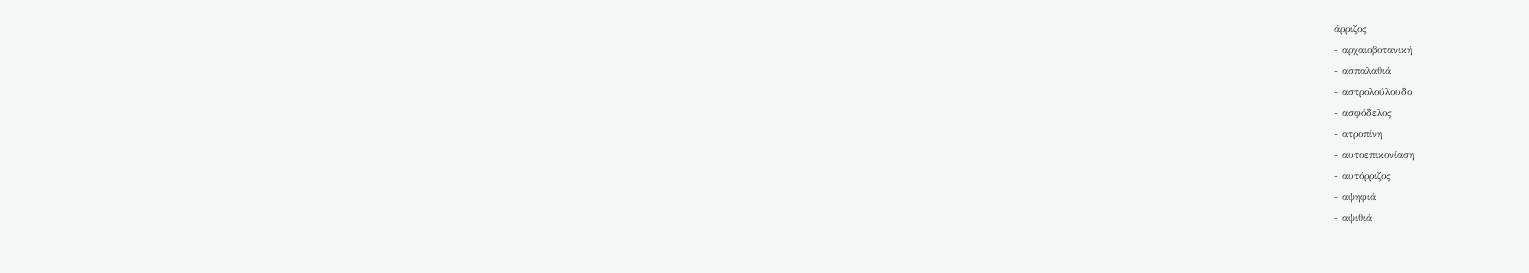άρριζος
- αρχαιοβοτανική
- ασπαλαθιά
- αστρολούλουδο
- ασφόδελος
- ατροπίνη
- αυτοεπικονίαση
- αυτόρριζος
- αψηφιά
- αψιθιά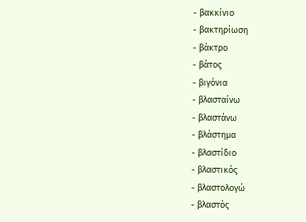- βακκίνιο
- βακτηρίωση
- βάκτρο
- βάτος
- βιγόνια
- βλασταίνω
- βλαστάνω
- βλάστημα
- βλαστίδιο
- βλαστικός
- βλαστολογώ
- βλαστός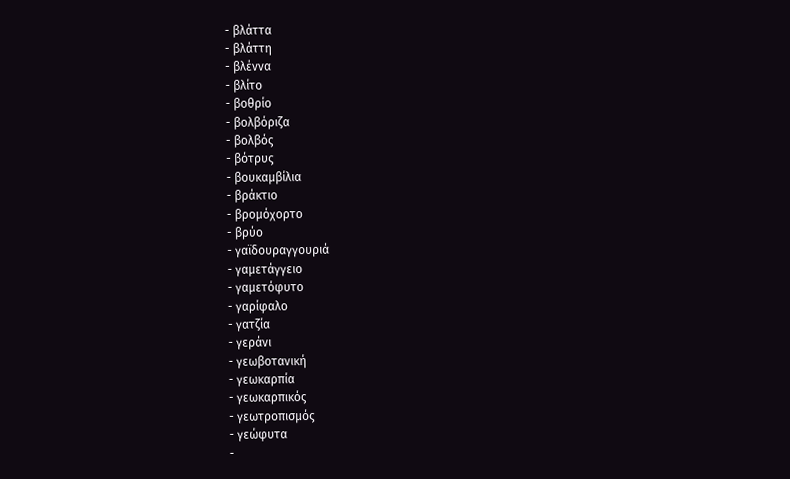- βλάττα
- βλάττη
- βλέννα
- βλίτο
- βοθρίο
- βολβόριζα
- βολβός
- βότρυς
- βουκαμβίλια
- βράκτιο
- βρομόχορτο
- βρύο
- γαϊδουραγγουριά
- γαμετάγγειο
- γαμετόφυτο
- γαρίφαλο
- γατζία
- γεράνι
- γεωβοτανική
- γεωκαρπία
- γεωκαρπικός
- γεωτροπισμός
- γεώφυτα
-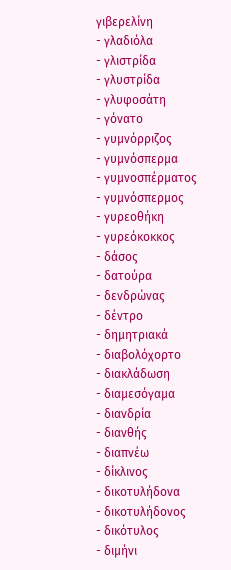γιβερελίνη
- γλαδιόλα
- γλιστρίδα
- γλυστρίδα
- γλυφοσάτη
- γόνατο
- γυμνόρριζος
- γυμνόσπερμα
- γυμνοσπέρματος
- γυμνόσπερμος
- γυρεοθήκη
- γυρεόκοκκος
- δάσος
- δατούρα
- δενδρώνας
- δέντρο
- δημητριακά
- διαβολόχορτο
- διακλάδωση
- διαμεσόγαμα
- διανδρία
- διανθής
- διαπνέω
- δίκλινος
- δικοτυλήδονα
- δικοτυλήδονος
- δικότυλος
- διμήνι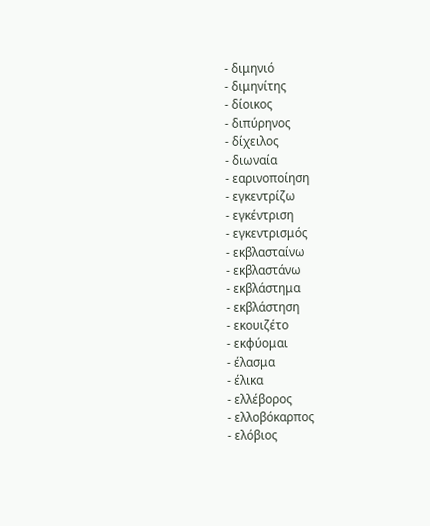- διμηνιό
- διμηνίτης
- δίοικος
- διπύρηνος
- δίχειλος
- διωναία
- εαρινοποίηση
- εγκεντρίζω
- εγκέντριση
- εγκεντρισμός
- εκβλασταίνω
- εκβλαστάνω
- εκβλάστημα
- εκβλάστηση
- εκουιζέτο
- εκφύομαι
- έλασμα
- έλικα
- ελλέβορος
- ελλοβόκαρπος
- ελόβιος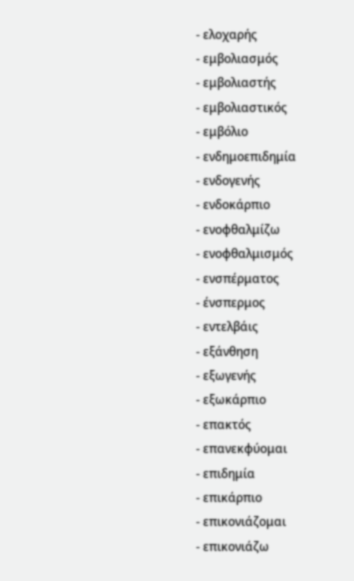- ελοχαρής
- εμβολιασμός
- εμβολιαστής
- εμβολιαστικός
- εμβόλιο
- ενδημοεπιδημία
- ενδογενής
- ενδοκάρπιο
- ενοφθαλμίζω
- ενοφθαλμισμός
- ενσπέρματος
- ένσπερμος
- εντελβάις
- εξάνθηση
- εξωγενής
- εξωκάρπιο
- επακτός
- επανεκφύομαι
- επιδημία
- επικάρπιο
- επικονιάζομαι
- επικονιάζω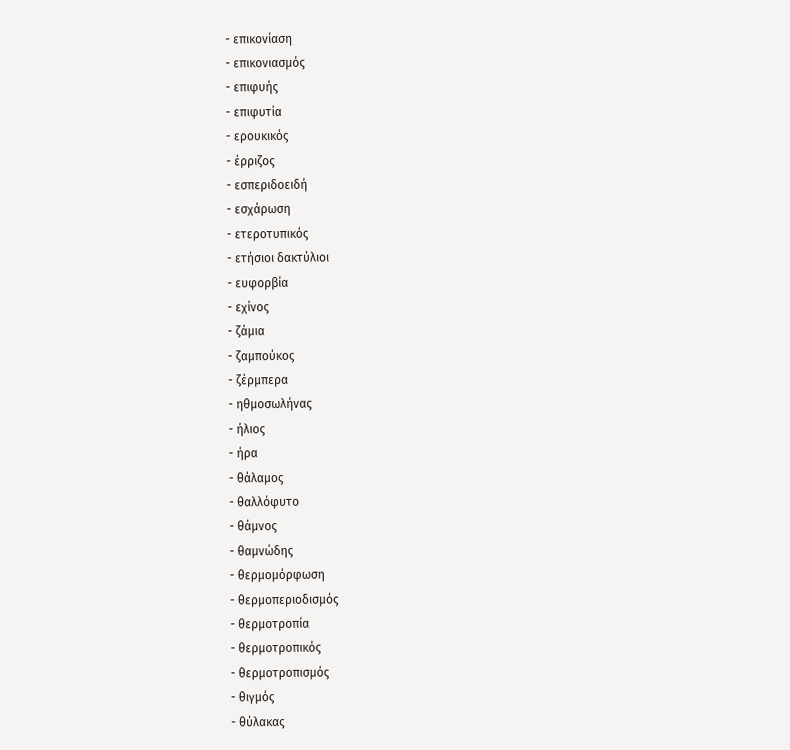- επικονίαση
- επικονιασμός
- επιφυής
- επιφυτία
- ερουκικός
- έρριζος
- εσπεριδοειδή
- εσχάρωση
- ετεροτυπικός
- ετήσιοι δακτύλιοι
- ευφορβία
- εχίνος
- ζάμια
- ζαμπούκος
- ζέρμπερα
- ηθμοσωλήνας
- ήλιος
- ήρα
- θάλαμος
- θαλλόφυτο
- θάμνος
- θαμνώδης
- θερμομόρφωση
- θερμοπεριοδισμός
- θερμοτροπία
- θερμοτροπικός
- θερμοτροπισμός
- θιγμός
- θύλακας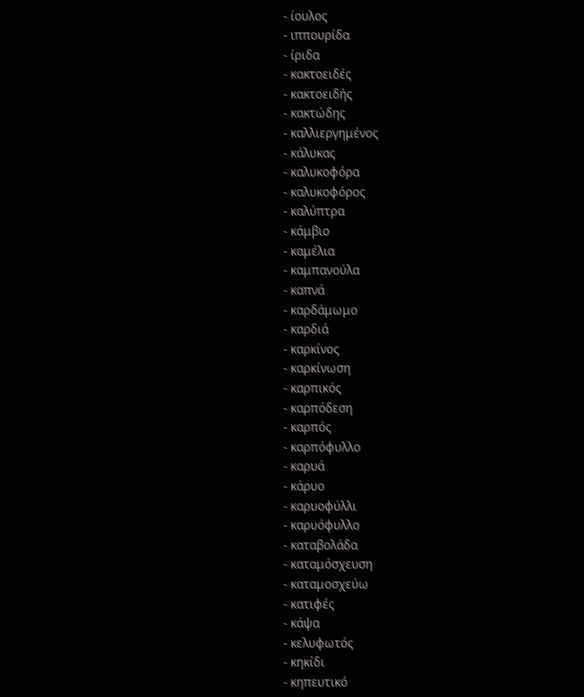- ίουλος
- ιππουρίδα
- ίριδα
- κακτοειδές
- κακτοειδής
- κακτώδης
- καλλιεργημένος
- κάλυκας
- καλυκοφόρα
- καλυκοφόρος
- καλύπτρα
- κάμβιο
- καμέλια
- καμπανούλα
- καπνά
- καρδάμωμο
- καρδιά
- καρκίνος
- καρκίνωση
- καρπικός
- καρπόδεση
- καρπός
- καρπόφυλλο
- καρυά
- κάρυο
- καρυοφύλλι
- καρυόφυλλο
- καταβολάδα
- καταμόσχευση
- καταμοσχεύω
- κατιφές
- κάψα
- κελυφωτός
- κηκίδι
- κηπευτικό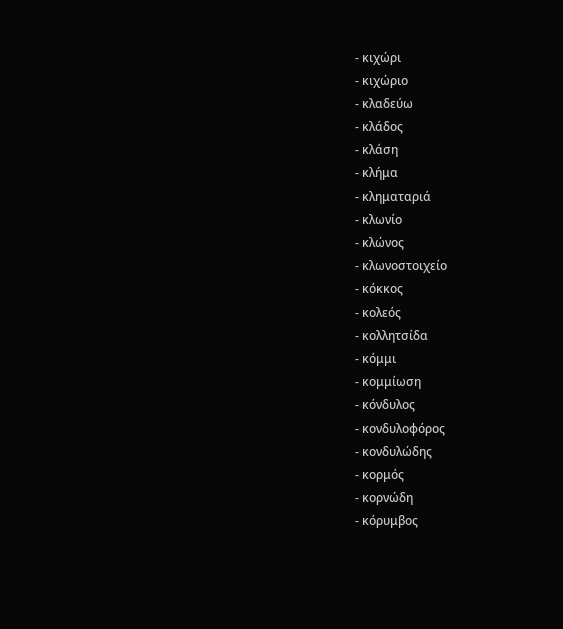- κιχώρι
- κιχώριο
- κλαδεύω
- κλάδος
- κλάση
- κλήμα
- κληματαριά
- κλωνίο
- κλώνος
- κλωνοστοιχείο
- κόκκος
- κολεός
- κολλητσίδα
- κόμμι
- κομμίωση
- κόνδυλος
- κονδυλοφόρος
- κονδυλώδης
- κορμός
- κορνώδη
- κόρυμβος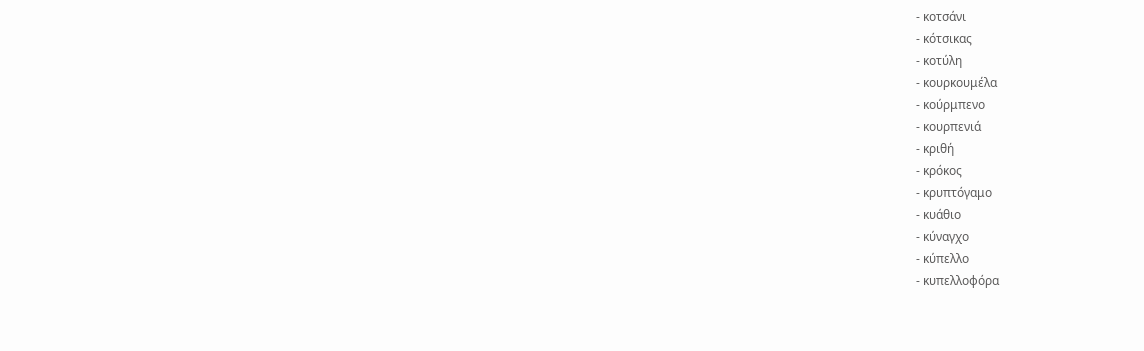- κοτσάνι
- κότσικας
- κοτύλη
- κουρκουμέλα
- κούρμπενο
- κουρπενιά
- κριθή
- κρόκος
- κρυπτόγαμο
- κυάθιο
- κύναγχο
- κύπελλο
- κυπελλοφόρα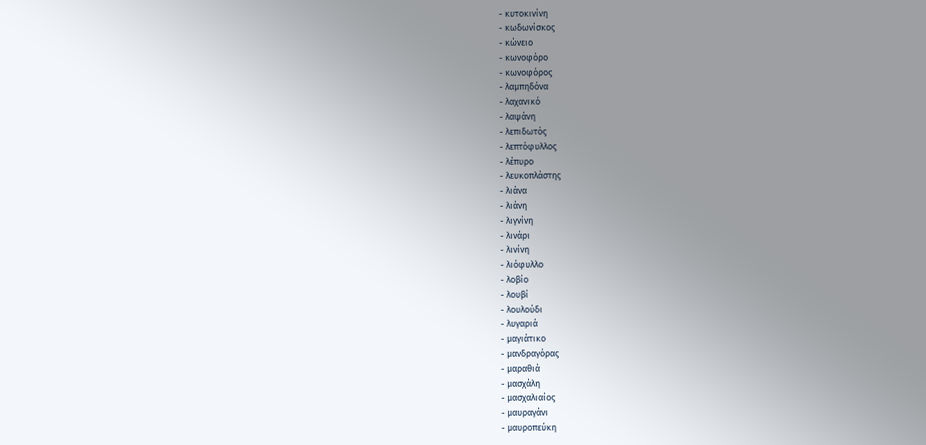- κυτοκινίνη
- κωδωνίσκος
- κώνειο
- κωνοφόρο
- κωνοφόρος
- λαμπηδόνα
- λαχανικό
- λαψάνη
- λεπιδωτός
- λεπτόφυλλος
- λέπυρο
- λευκοπλάστης
- λιάνα
- λιάνη
- λιγνίνη
- λινάρι
- λινίνη
- λιόφυλλο
- λοβίο
- λουβί
- λουλούδι
- λυγαριά
- μαγιάτικο
- μανδραγόρας
- μαραθιά
- μασχάλη
- μασχαλιαίος
- μαυραγάνι
- μαυροπεύκη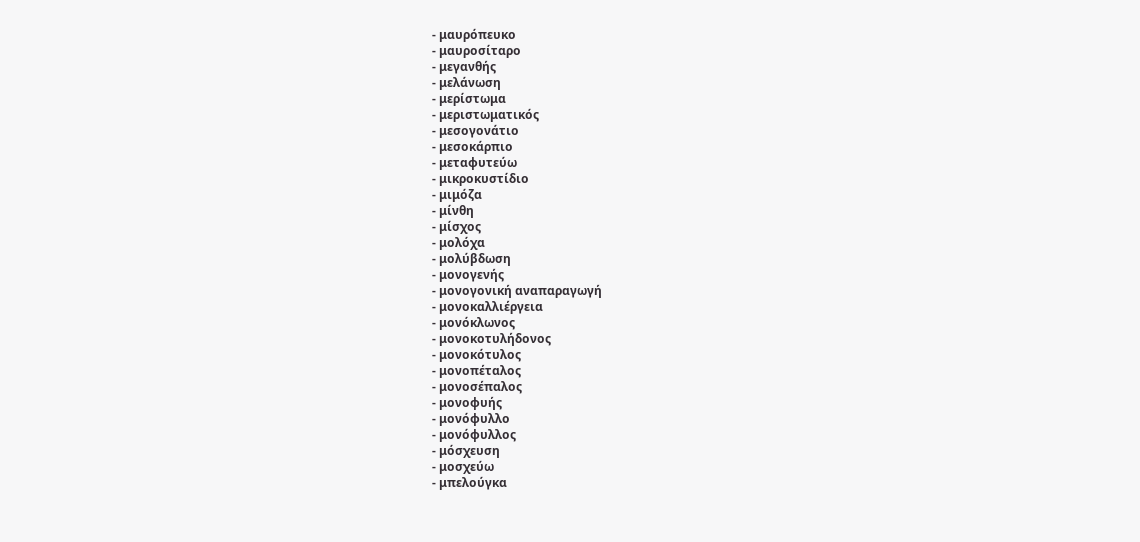- μαυρόπευκο
- μαυροσίταρο
- μεγανθής
- μελάνωση
- μερίστωμα
- μεριστωματικός
- μεσογονάτιο
- μεσοκάρπιο
- μεταφυτεύω
- μικροκυστίδιο
- μιμόζα
- μίνθη
- μίσχος
- μολόχα
- μολύβδωση
- μονογενής
- μονογονική αναπαραγωγή
- μονοκαλλιέργεια
- μονόκλωνος
- μονοκοτυλήδονος
- μονοκότυλος
- μονοπέταλος
- μονοσέπαλος
- μονοφυής
- μονόφυλλο
- μονόφυλλος
- μόσχευση
- μοσχεύω
- μπελούγκα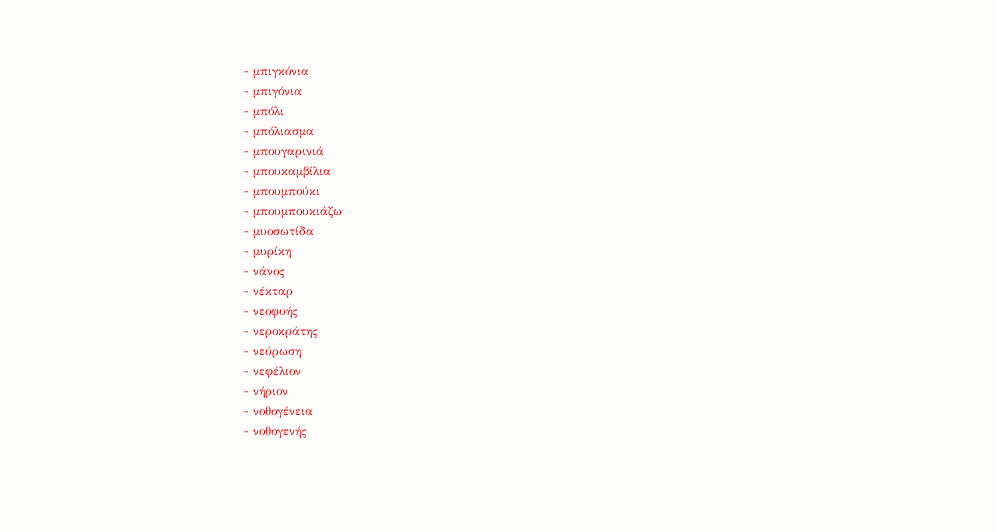- μπιγκόνια
- μπιγόνια
- μπόλι
- μπόλιασμα
- μπουγαρινιά
- μπουκαμβίλια
- μπουμπούκι
- μπουμπουκιάζω
- μυοσωτίδα
- μυρίκη
- νάνος
- νέκταρ
- νεοφυής
- νεροκράτης
- νεύρωση
- νεφέλιον
- νήριον
- νοθογένεια
- νοθογενής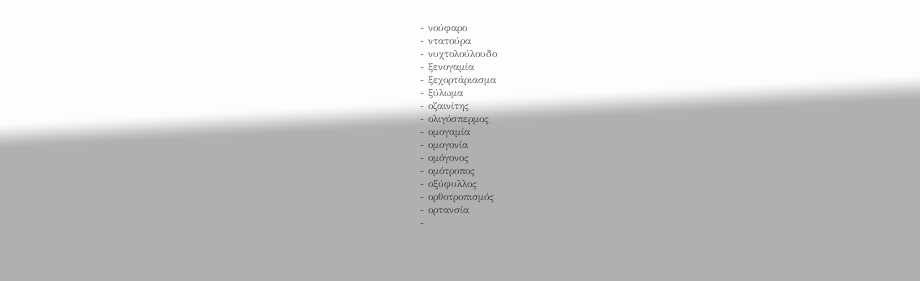- νούφαρο
- ντατούρα
- νυχτολούλουδο
- ξενογαμία
- ξεχορτάριασμα
- ξύλωμα
- οζαινίτης
- ολιγόσπερμος
- ομογαμία
- ομογονία
- ομόγονος
- ομότροπος
- οξύφυλλος
- ορθοτροπισμός
- ορτανσία
-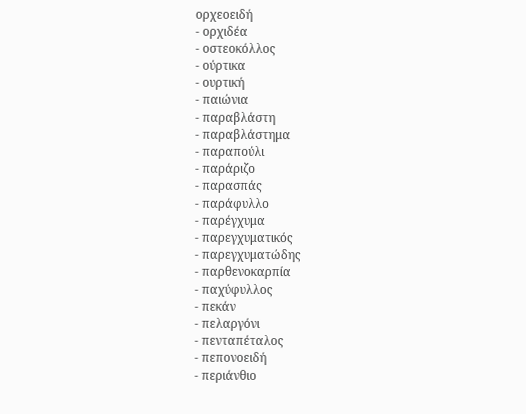ορχεοειδή
- ορχιδέα
- οστεοκόλλος
- ούρτικα
- ουρτική
- παιώνια
- παραβλάστη
- παραβλάστημα
- παραπούλι
- παράριζο
- παρασπάς
- παράφυλλο
- παρέγχυμα
- παρεγχυματικός
- παρεγχυματώδης
- παρθενοκαρπία
- παχύφυλλος
- πεκάν
- πελαργόνι
- πενταπέταλος
- πεπονοειδή
- περιάνθιο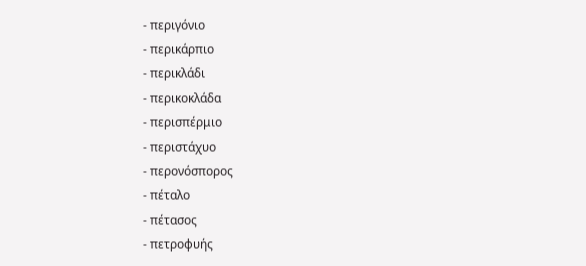- περιγόνιο
- περικάρπιο
- περικλάδι
- περικοκλάδα
- περισπέρμιο
- περιστάχυο
- περονόσπορος
- πέταλο
- πέτασος
- πετροφυής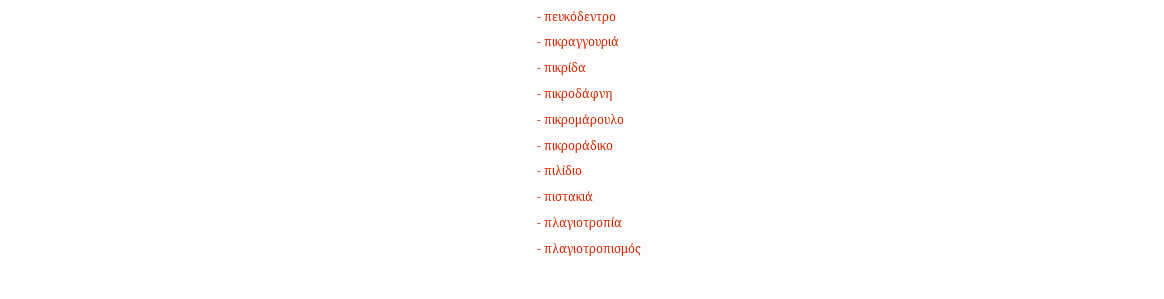- πευκόδεντρο
- πικραγγουριά
- πικρίδα
- πικροδάφνη
- πικρομάρουλο
- πικροράδικο
- πιλίδιο
- πιστακιά
- πλαγιοτροπία
- πλαγιοτροπισμός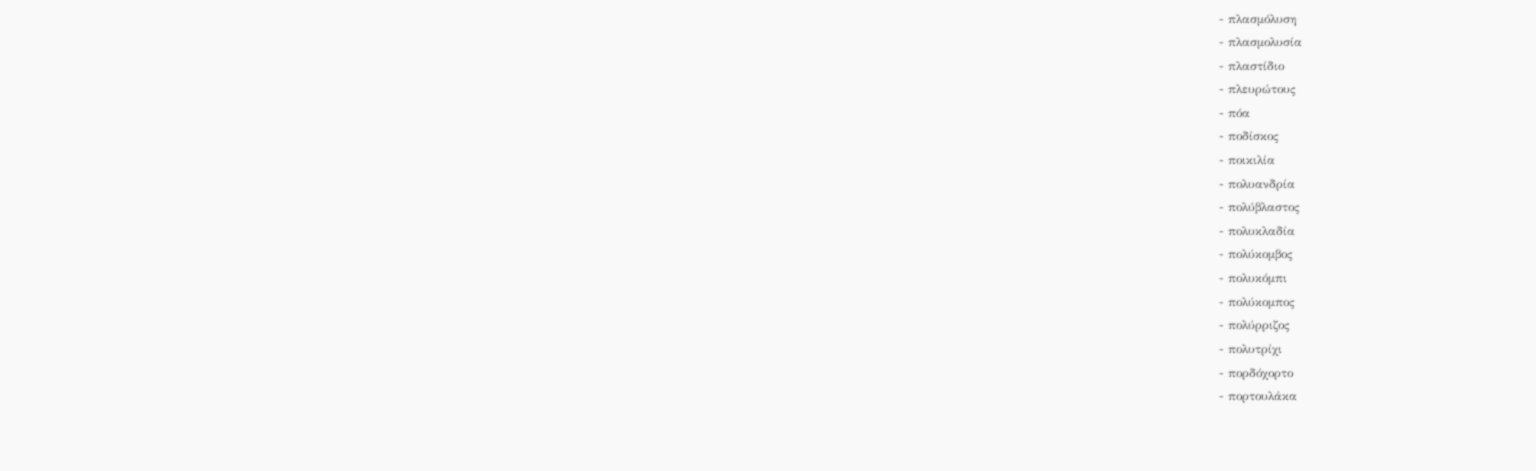- πλασμόλυση
- πλασμολυσία
- πλαστίδιο
- πλευρώτους
- πόα
- ποδίσκος
- ποικιλία
- πολυανδρία
- πολύβλαστος
- πολυκλαδία
- πολύκομβος
- πολυκόμπι
- πολύκομπος
- πολύρριζος
- πολυτρίχι
- πορδόχορτο
- πορτουλάκα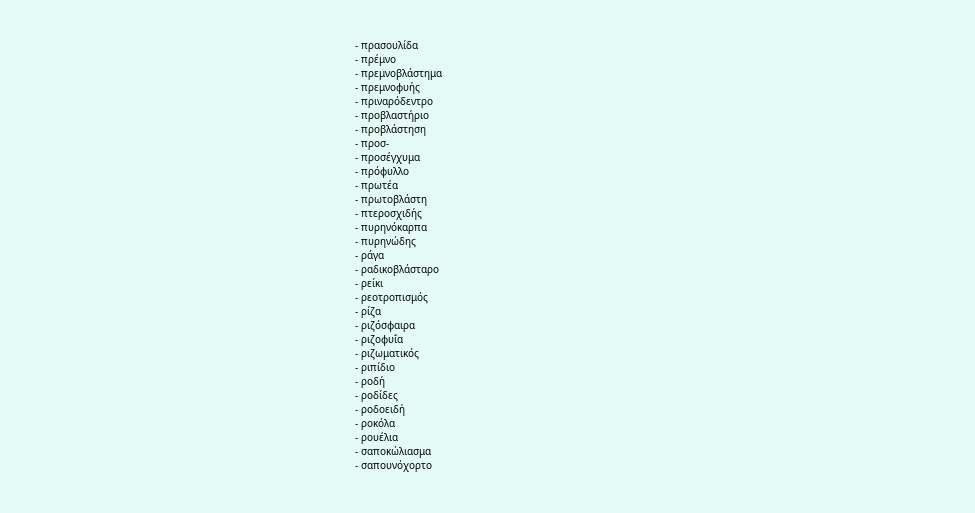- πρασουλίδα
- πρέμνο
- πρεμνοβλάστημα
- πρεμνοφυής
- πριναρόδεντρο
- προβλαστήριο
- προβλάστηση
- προσ-
- προσέγχυμα
- πρόφυλλο
- πρωτέα
- πρωτοβλάστη
- πτεροσχιδής
- πυρηνόκαρπα
- πυρηνώδης
- ράγα
- ραδικοβλάσταρο
- ρείκι
- ρεοτροπισμός
- ρίζα
- ριζόσφαιρα
- ριζοφυΐα
- ριζωματικός
- ριπίδιο
- ροδή
- ροδίδες
- ροδοειδή
- ροκόλα
- ρουέλια
- σαποκώλιασμα
- σαπουνόχορτο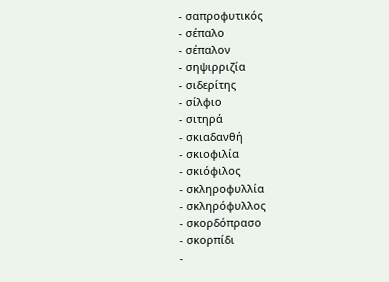- σαπροφυτικός
- σέπαλο
- σέπαλον
- σηψιρριζία
- σιδερίτης
- σίλφιο
- σιτηρά
- σκιαδανθή
- σκιοφιλία
- σκιόφιλος
- σκληροφυλλία
- σκληρόφυλλος
- σκορδόπρασο
- σκορπίδι
-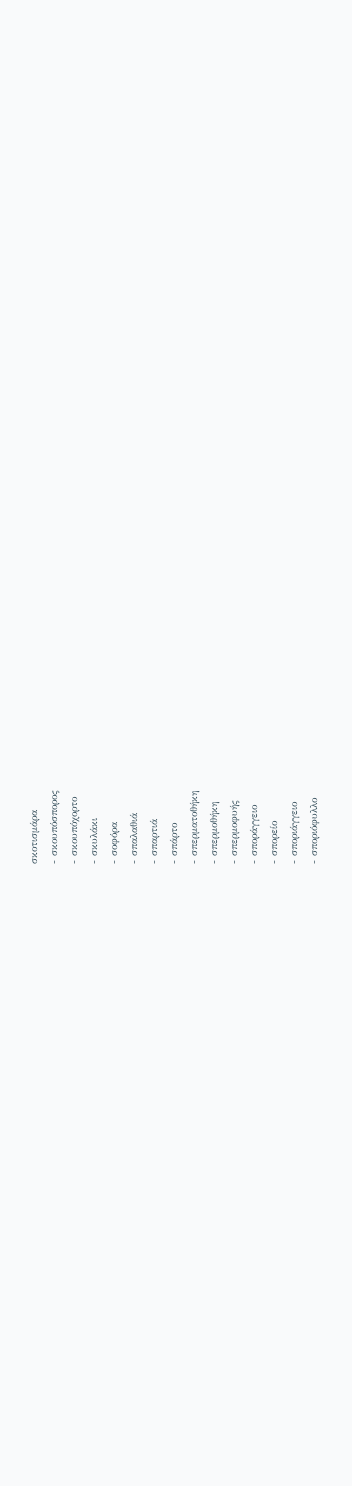σκοτισμάρα
- σκουπόσπορος
- σκουπόχορτο
- σκυλάκι
- σοφόρα
- σπαλαθιά
- σπαρτιά
- σπάρτο
- σπερματοθήκη
- σπερμοθήκη
- σπερμοφυής
- σποράγγειο
- σπορείο
- σποριάγγειο
- σποριόφυλλο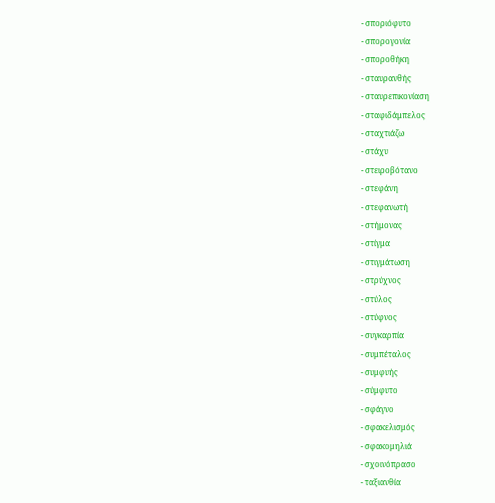- σποριόφυτο
- σπορογονία
- σποροθήκη
- σταυρανθής
- σταυρεπικονίαση
- σταφιδάμπελος
- σταχτιάζω
- στάχυ
- στειροβότανο
- στεφάνη
- στεφανωτή
- στήμονας
- στίγμα
- στιγμάτωση
- στρύχνος
- στύλος
- στύφνος
- συγκαρπία
- συμπέταλος
- συμφυής
- σύμφυτο
- σφάγνο
- σφακελισμός
- σφακομηλιά
- σχοινόπρασο
- ταξιανθία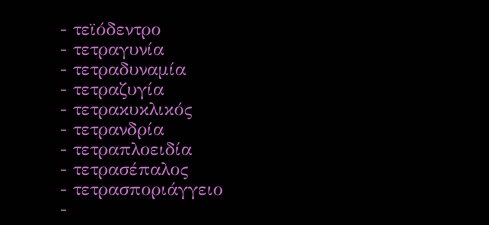- τεϊόδεντρο
- τετραγυνία
- τετραδυναμία
- τετραζυγία
- τετρακυκλικός
- τετρανδρία
- τετραπλοειδία
- τετρασέπαλος
- τετρασποριάγγειο
-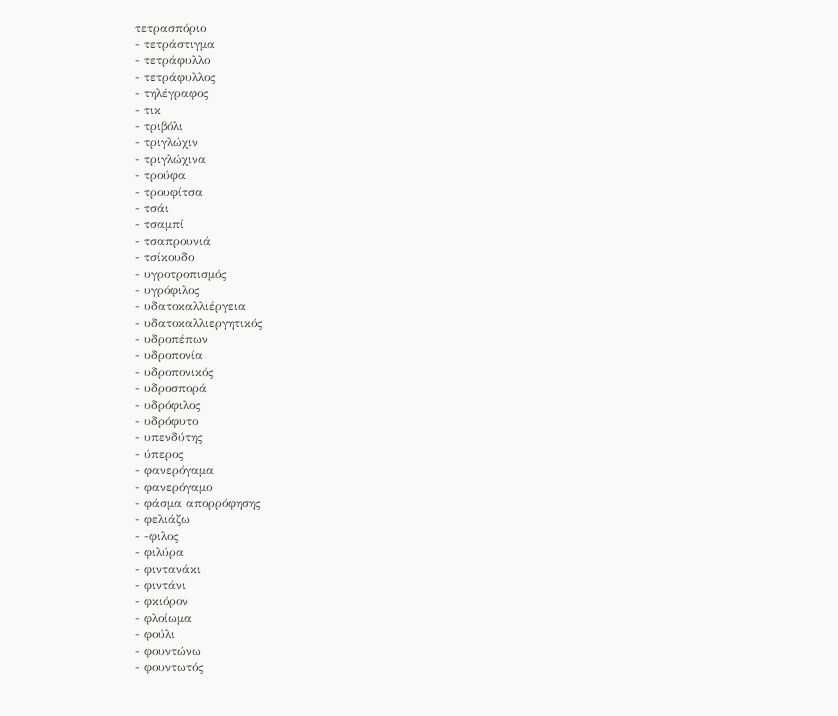τετρασπόριο
- τετράστιγμα
- τετράφυλλο
- τετράφυλλος
- τηλέγραφος
- τικ
- τριβόλι
- τριγλώχιν
- τριγλώχινα
- τρούφα
- τρουφίτσα
- τσάι
- τσαμπί
- τσαπρουνιά
- τσίκουδο
- υγροτροπισμός
- υγρόφιλος
- υδατοκαλλιέργεια
- υδατοκαλλιεργητικός
- υδροπέπων
- υδροπονία
- υδροπονικός
- υδροσπορά
- υδρόφιλος
- υδρόφυτο
- υπενδύτης
- ύπερος
- φανερόγαμα
- φανερόγαμο
- φάσμα απορρόφησης
- φελιάζω
- -φιλος
- φιλύρα
- φιντανάκι
- φιντάνι
- φκιόρον
- φλοίωμα
- φούλι
- φουντώνω
- φουντωτός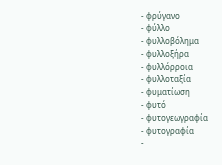- φρύγανο
- φύλλο
- φυλλοβόλημα
- φυλλοξήρα
- φυλλόρροια
- φυλλοταξία
- φυματίωση
- φυτό
- φυτογεωγραφία
- φυτογραφία
-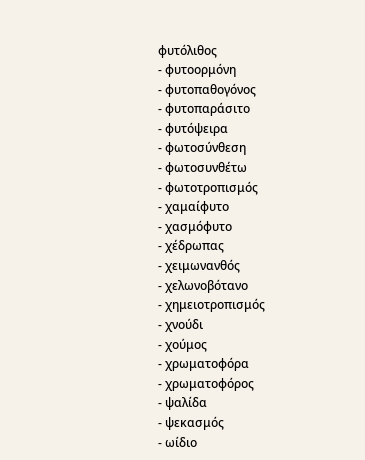φυτόλιθος
- φυτοορμόνη
- φυτοπαθογόνος
- φυτοπαράσιτο
- φυτόψειρα
- φωτοσύνθεση
- φωτοσυνθέτω
- φωτοτροπισμός
- χαμαίφυτο
- χασμόφυτο
- χέδρωπας
- χειμωνανθός
- χελωνοβότανο
- χημειοτροπισμός
- χνούδι
- χούμος
- χρωματοφόρα
- χρωματοφόρος
- ψαλίδα
- ψεκασμός
- ωίδιο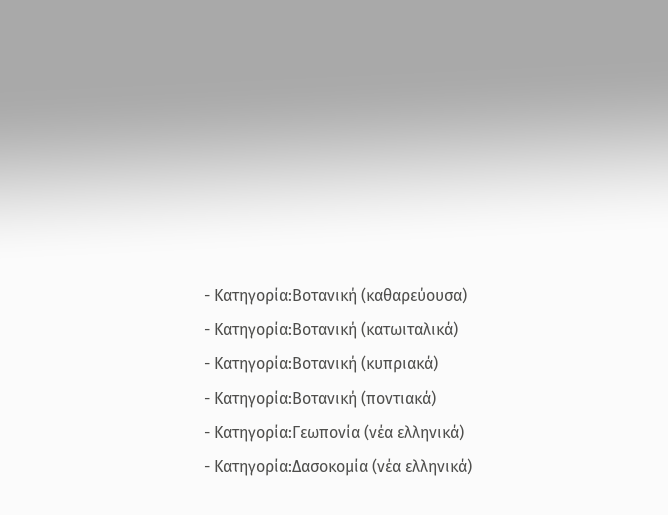- Κατηγορία:Βοτανική (καθαρεύουσα)
- Κατηγορία:Βοτανική (κατωιταλικά)
- Κατηγορία:Βοτανική (κυπριακά)
- Κατηγορία:Βοτανική (ποντιακά)
- Κατηγορία:Γεωπονία (νέα ελληνικά)
- Κατηγορία:Δασοκομία (νέα ελληνικά)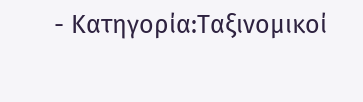- Κατηγορία:Ταξινομικοί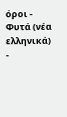όροι - Φυτά (νέα ελληνικά)
-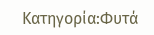Κατηγορία:Φυτά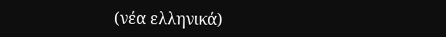(νέα ελληνικά)